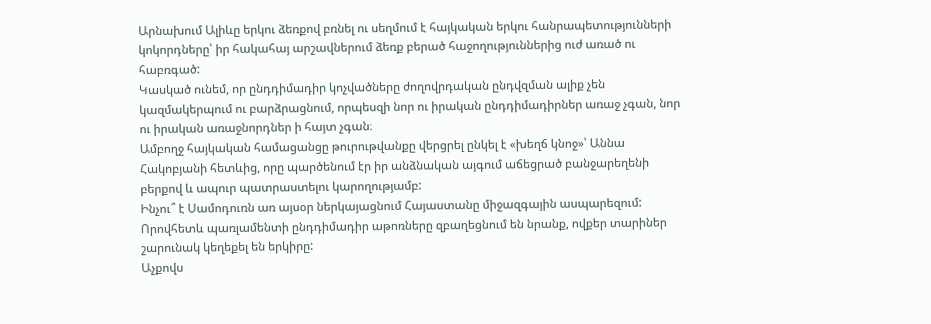Արնախում Ալիևը երկու ձեռքով բռնել ու սեղմում է հայկական երկու հանրապետությունների կոկորդները՝ իր հակահայ արշավներում ձեռք բերած հաջողություններից ուժ առած ու հաբռգած:
Կասկած ունեմ, որ ընդդիմադիր կոչվածները ժողովրդական ընդվզման ալիք չեն կազմակերպում ու բարձրացնում, որպեսզի նոր ու իրական ընդդիմադիրներ առաջ չգան, նոր ու իրական առաջնորդներ ի հայտ չգան։
Ամբողջ հայկական համացանցը թուրութվանքը վերցրել ընկել է «խեղճ կնոջ»՝ Աննա Հակոբյանի հետևից, որը պարծենում էր իր անձնական այգում աճեցրած բանջարեղենի բերքով և ապուր պատրաստելու կարողությամբ:
Ինչու՞ է Սամոդուռն առ այսօր ներկայացնում Հայաստանը միջազգային ասպարեզում:
Որովհետև պառլամենտի ընդդիմադիր աթոռները զբաղեցնում են նրանք, ովքեր տարիներ շարունակ կեղեքել են երկիրը:
Աչքովս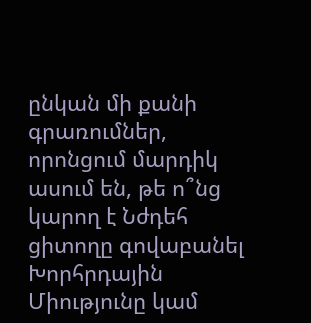ընկան մի քանի գրառումներ, որոնցում մարդիկ ասում են, թե ո՞նց կարող է Նժդեհ ցիտողը գովաբանել Խորհրդային Միությունը կամ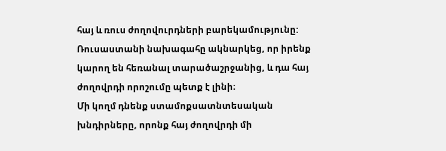հայ և ռուս ժողովուրդների բարեկամությունը:
Ռուսաստանի նախագահը ակնարկեց, որ իրենք կարող են հեռանալ տարածաշրջանից, և դա հայ ժողովրդի որոշումը պետք է լինի։
Մի կողմ դնենք ստամոքսատնտեսական խնդիրները, որոնք հայ ժողովրդի մի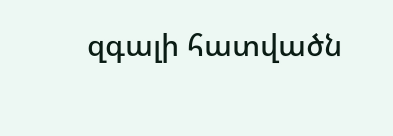զգալի հատվածն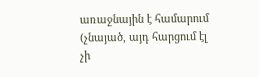առաջնային է համարում (չնայած, այդ հարցում էլ չի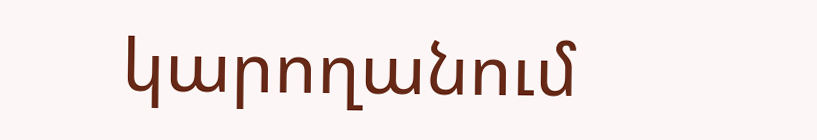կարողանում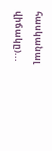հասկանալ վիճակը)...